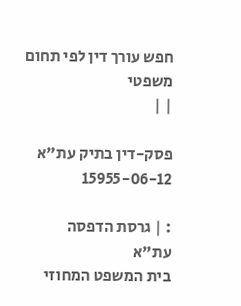חפש עורך דין לפי תחום משפטי
| |

פסק-דין בתיק עת"א 15955-06-12

: | גרסת הדפסה
עת"א
בית המשפט המחוזי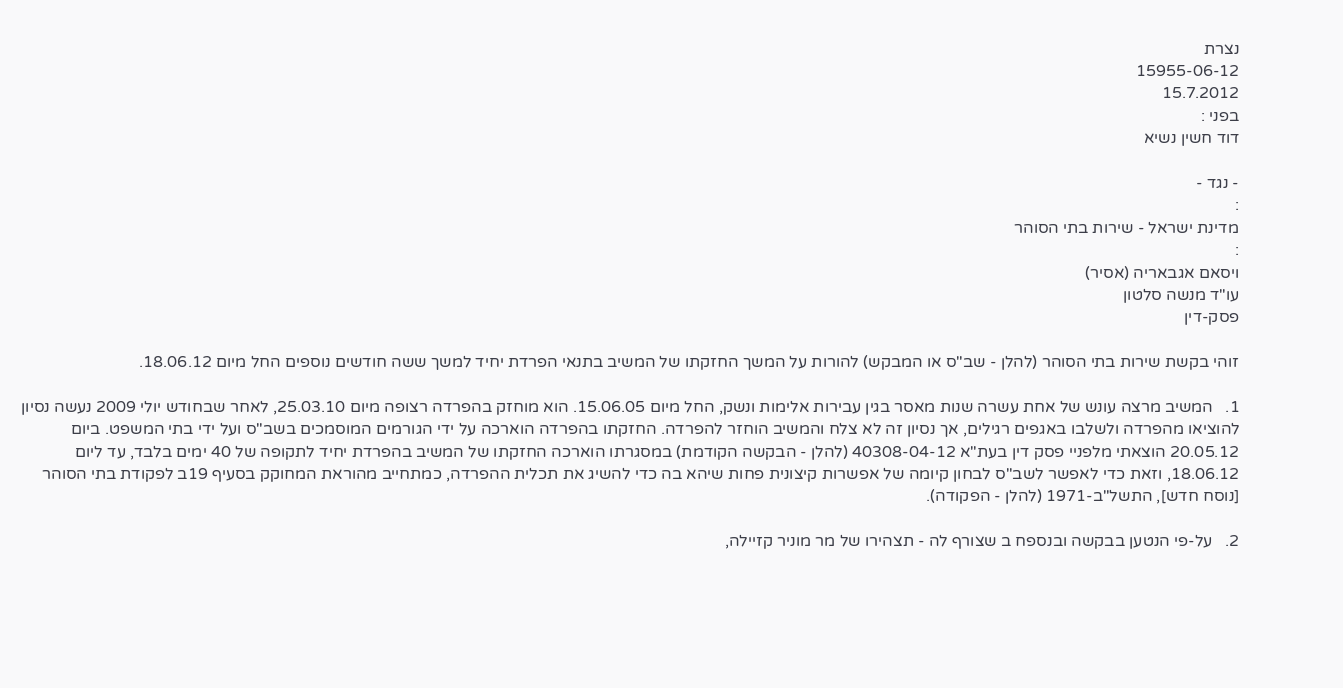נצרת
15955-06-12
15.7.2012
בפני :
דוד חשין נשיא

- נגד -
:
מדינת ישראל - שירות בתי הסוהר
:
ויסאם אגבאריה (אסיר)
עו"ד מנשה סלטון
פסק-דין

זוהי בקשת שירות בתי הסוהר (להלן - שב"ס או המבקש) להורות על המשך החזקתו של המשיב בתנאי הפרדת יחיד למשך ששה חודשים נוספים החל מיום 18.06.12.

1.   המשיב מרצה עונש של אחת עשרה שנות מאסר בגין עבירות אלימות ונשק, החל מיום 15.06.05. הוא מוחזק בהפרדה רצופה מיום 25.03.10, לאחר שבחודש יולי 2009 נעשה נסיון להוציאו מהפרדה ולשלבו באגפים רגילים, אך נסיון זה לא צלח והמשיב הוחזר להפרדה. החזקתו בהפרדה הוארכה על ידי הגורמים המוסמכים בשב"ס ועל ידי בתי המשפט. ביום 20.05.12 הוצאתי מלפניי פסק דין בעת"א 40308-04-12 (להלן - הבקשה הקודמת) במסגרתו הוארכה החזקתו של המשיב בהפרדת יחיד לתקופה של 40 ימים בלבד, עד ליום 18.06.12, וזאת כדי לאפשר לשב"ס לבחון קיומה של אפשרות קיצונית פחות שיהא בה כדי להשיג את תכלית ההפרדה, כמתחייב מהוראת המחוקק בסעיף 19ב לפקודת בתי הסוהר [נוסח חדש], התשל"ב-1971 (להלן - הפקודה).

2.   על-פי הנטען בבקשה ובנספח ב שצורף לה - תצהירו של מר מוניר קזיילה,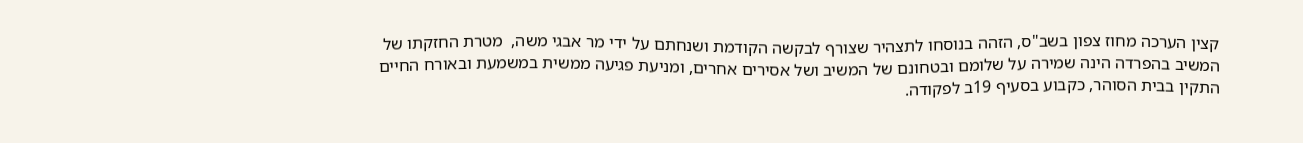קצין הערכה מחוז צפון בשב"ס, הזהה בנוסחו לתצהיר שצורף לבקשה הקודמת ושנחתם על ידי מר אבגי משה,  מטרת החזקתו של המשיב בהפרדה הינה שמירה על שלומם ובטחונם של המשיב ושל אסירים אחרים, ומניעת פגיעה ממשית במשמעת ובאורח החיים התקין בבית הסוהר, כקבוע בסעיף 19ב לפקודה.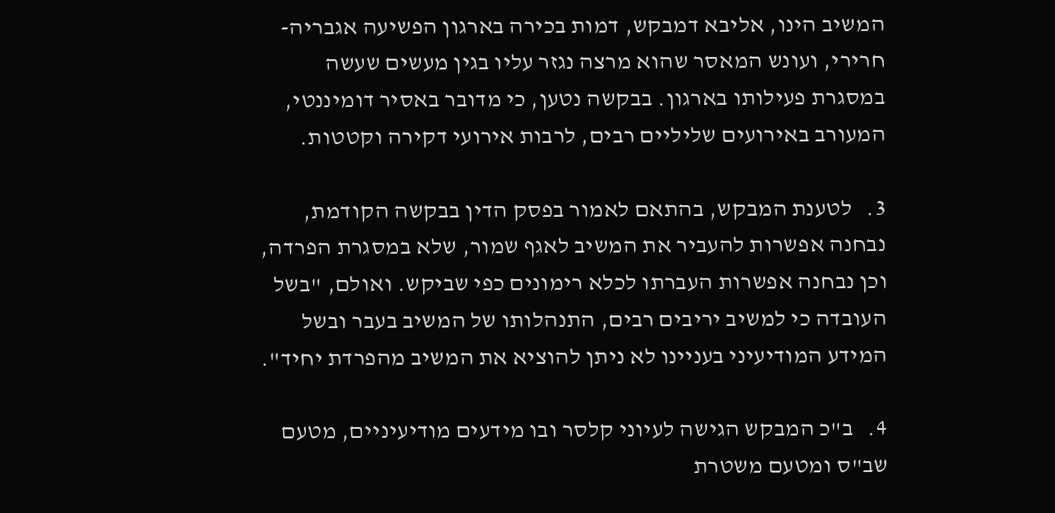המשיב הינו, אליבא דמבקש, דמות בכירה בארגון הפשיעה אגבריה-חרירי, ועונש המאסר שהוא מרצה נגזר עליו בגין מעשים שעשה במסגרת פעילותו בארגון. בבקשה נטען, כי מדובר באסיר דומיננטי, המעורב באירועים שליליים רבים, לרבות אירועי דקירה וקטטות.

3.   לטענת המבקש, בהתאם לאמור בפסק הדין בבקשה הקודמת, נבחנה אפשרות להעביר את המשיב לאגף שמור, שלא במסגרת הפרדה, וכן נבחנה אפשרות העברתו לכלא רימונים כפי שביקש. ואולם, "בשל העובדה כי למשיב יריבים רבים, התנהלותו של המשיב בעבר ובשל המידע המודיעיני בעניינו לא ניתן להוציא את המשיב מהפרדת יחיד".

4.   ב"כ המבקש הגישה לעיוני קלסר ובו מידעים מודיעיניים, מטעם שב"ס ומטעם משטרת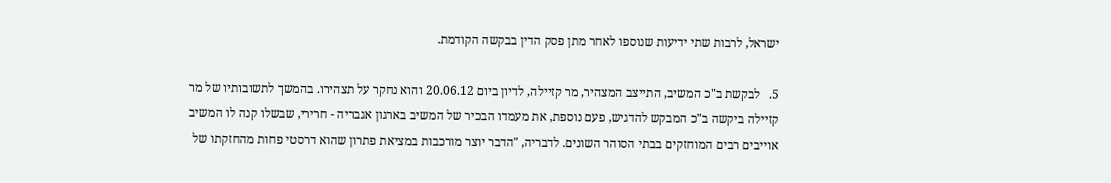ישראל, לרבות שתי ידיעות שנוספו לאחר מתן פסק הדין בבקשה הקודמת.

5.   לבקשת ב"כ המשיב, התייצב המצהיר, מר קזיילה, לדיון ביום 20.06.12 והוא נחקר על תצהירו. בהמשך לתשובותיו של מר קזיילה ביקשה ב"כ המבקש להדגיש, פעם נוספת, את מעמדו הבכיר של המשיב בארגון אגבריה - חרירי, שבשלו קנה לו המשיב אוייבים רבים המוחזקים בבתי הסוהר השונים. לדבריה, "הדבר יוצר מורכבות במציאת פתרון שהוא דרסטי פחות מהחזקתו של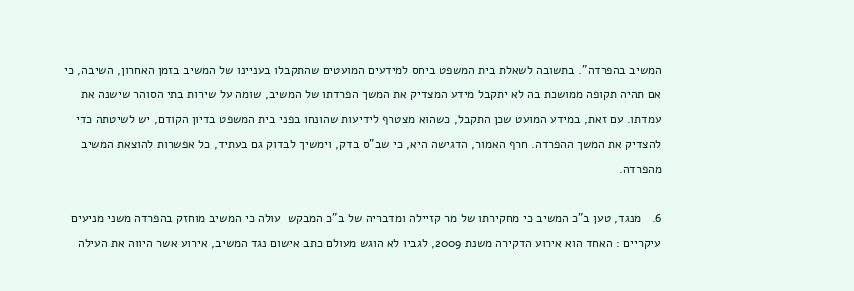המשיב בהפרדה". בתשובה לשאלת בית המשפט ביחס למידעים המועטים שהתקבלו בעניינו של המשיב בזמן האחרון, השיבה, כי אם תהיה תקופה ממושכת בה לא יתקבל מידע המצדיק את המשך הפרדתו של המשיב, שומה על שירות בתי הסוהר שישנה את עמדתו. עם זאת, במידע המועט שכן התקבל, כשהוא מצטרף לידיעות שהונחו בפני בית המשפט בדיון הקודם, יש לשיטתה כדי להצדיק את המשך ההפרדה. חרף האמור, הדגישה היא, כי שב"ס בדק, וימשיך לבדוק גם בעתיד, כל אפשרות להוצאת המשיב מהפרדה.

6.   מנגד, טען ב"כ המשיב כי מחקירתו של מר קזיילה ומדבריה של ב"כ המבקש  עולה כי המשיב מוחזק בהפרדה משני מניעים עיקריים : האחד הוא אירוע הדקירה משנת 2009, לגביו לא הוגש מעולם כתב אישום נגד המשיב, אירוע אשר היווה את העילה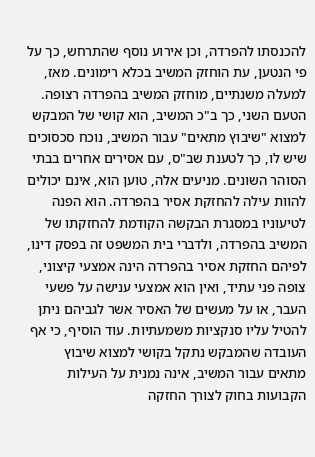להכנסתו להפרדה, וכן אירוע נוסף שהתרחש, כך על פי הנטען, עת הוחזק המשיב בכלא רימונים. מאז, למעלה משנתיים, מוחזק המשיב בהפרדה רצופה. הטעם השני, כך ב"כ המשיב, הוא קושי של המבקש למצוא "שיבוץ מתאים" עבור המשיב, נוכח סכסוכים שיש לו, כך לטענת שב"ס, עם אסירים אחרים בבתי הסוהר השונים. מניעים אלה, טוען הוא, אינם יכולים להוות עילה להחזקת אסיר בהפרדה. הוא הפנה לטיעוניו במסגרת הבקשה הקודמת להחזקתו של המשיב בהפרדה, ולדברי בית המשפט זה בפסק דינו, לפיהם החזקת אסיר בהפרדה הינה אמצעי קיצוני, צופה פני עתיד, ואין הוא אמצעי ענישה על פשעי העבר, או על מעשים של האסיר אשר לגביהם ניתן להטיל עליו סנקציות משמעתיות. עוד הוסיף, כי אף העובדה שהמבקש נתקל בקושי למצוא שיבוץ מתאים עבור המשיב, אינה נמנית על העילות הקבועות בחוק לצורך החזקה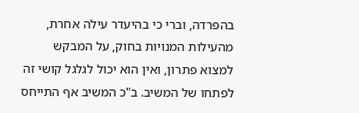בהפרדה, וברי כי בהיעדר עילה אחרת, מהעילות המנויות בחוק, על המבקש למצוא פתרון, ואין הוא יכול לגלגל קושי זה לפתחו של המשיב. ב"כ המשיב אף התייחס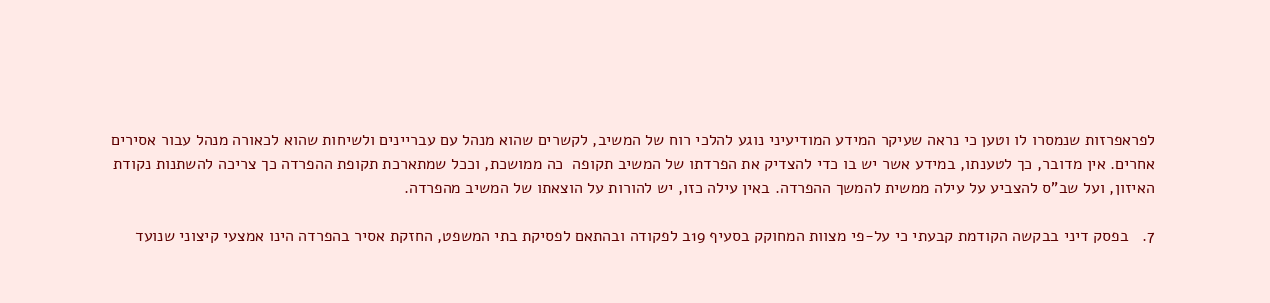לפראפרזות שנמסרו לו וטען כי נראה שעיקר המידע המודיעיני נוגע להלכי רוח של המשיב, לקשרים שהוא מנהל עם עבריינים ולשיחות שהוא לכאורה מנהל עבור אסירים אחרים. אין מדובר, כך לטענתו, במידע אשר יש בו כדי להצדיק את הפרדתו של המשיב תקופה  כה ממושכת, וככל שמתארכת תקופת ההפרדה כך צריכה להשתנות נקודת האיזון, ועל שב"ס להצביע על עילה ממשית להמשך ההפרדה. באין עילה כזו, יש להורות על הוצאתו של המשיב מהפרדה.

7.   בפסק דיני בבקשה הקודמת קבעתי כי על-פי מצוות המחוקק בסעיף 19ב לפקודה ובהתאם לפסיקת בתי המשפט, החזקת אסיר בהפרדה הינו אמצעי קיצוני שנועד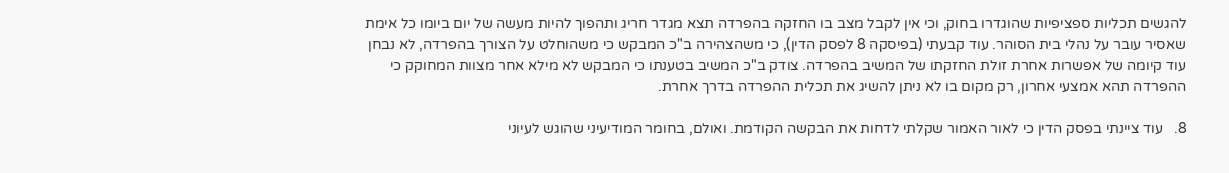להגשים תכליות ספציפיות שהוגדרו בחוק, וכי אין לקבל מצב בו החזקה בהפרדה תצא מגדר חריג ותהפוך להיות מעשה של יום ביומו כל אימת שאסיר עובר על נהלי בית הסוהר. עוד קבעתי (בפיסקה 8 לפסק הדין), כי משהצהירה ב"כ המבקש כי משהוחלט על הצורך בהפרדה, לא נבחן עוד קיומה של אפשרות אחרת זולת החזקתו של המשיב בהפרדה. צודק ב"כ המשיב בטענתו כי המבקש לא מילא אחר מצוות המחוקק כי ההפרדה תהא אמצעי אחרון, רק מקום בו לא ניתן להשיג את תכלית ההפרדה בדרך אחרת.

8.   עוד ציינתי בפסק הדין כי לאור האמור שקלתי לדחות את הבקשה הקודמת. ואולם, בחומר המודיעיני שהוגש לעיוני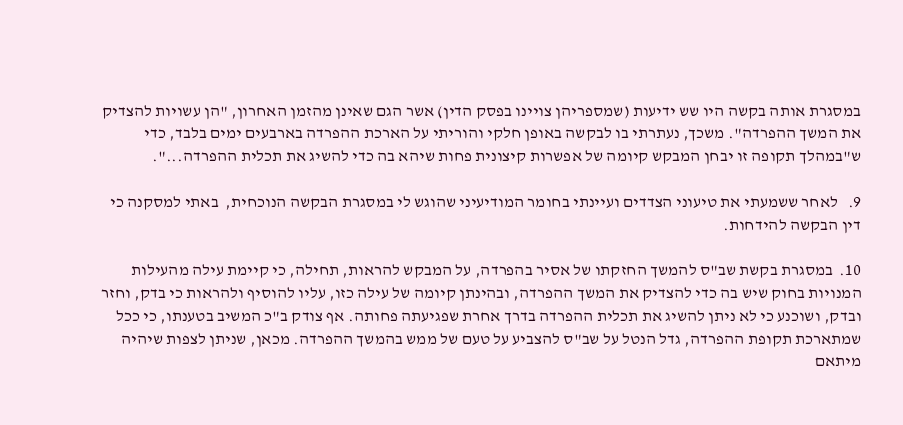במסגרת אותה בקשה היו שש ידיעות (שמספריהן צויינו בפסק הדין) אשר הגם שאינן מהזמן האחרון, "הן עשויות להצדיק את המשך ההפרדה". משכך, נעתרתי בו לבקשה באופן חלקי והוריתי על הארכת ההפרדה בארבעים ימים בלבד, כדי ש"במהלך תקופה זו יבחן המבקש קיומה של אפשרות קיצונית פחות שיהא בה כדי להשיג את תכלית ההפרדה...".

9.   לאחר ששמעתי את טיעוני הצדדים ועיינתי בחומר המודיעיני שהוגש לי במסגרת הבקשה הנוכחית,  באתי למסקנה כי דין הבקשה להידחות.

10.  במסגרת בקשת שב"ס להמשך החזקתו של אסיר בהפרדה, על המבקש להראות, תחילה, כי קיימת עילה מהעילות המנויות בחוק שיש בה כדי להצדיק את המשך ההפרדה, ובהינתן קיומה של עילה כזו, עליו להוסיף ולהראות כי בדק, וחזר ובדק, ושוכנע כי לא ניתן להשיג את תכלית ההפרדה בדרך אחרת שפגיעתה פחותה. אף צודק ב"כ המשיב בטענתו, כי ככל שמתארכת תקופת ההפרדה, גדל הנטל על שב"ס להצביע על טעם של ממש בהמשך ההפרדה. מכאן, שניתן לצפות שיהיה מיתאם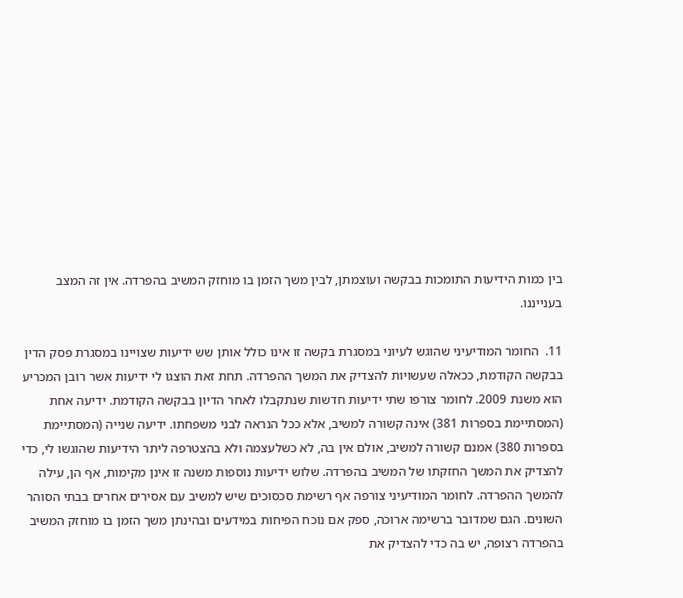בין כמות הידיעות התומכות בבקשה ועוצמתן, לבין משך הזמן בו מוחזק המשיב בהפרדה. אין זה המצב בענייננו.

11.  החומר המודיעיני שהוגש לעיוני במסגרת בקשה זו אינו כולל אותן שש ידיעות שצויינו במסגרת פסק הדין בבקשה הקודמת, ככאלה שעשויות להצדיק את המשך ההפרדה. תחת זאת הוצגו לי ידיעות אשר רובן המכריע הוא משנת 2009. לחומר צורפו שתי ידיעות חדשות שנתקבלו לאחר הדיון בבקשה הקודמת. ידיעה אחת (המסתיימת בספרות 381) אינה קשורה למשיב, אלא ככל הנראה לבני משפחתו. ידיעה שנייה (המסתיימת בספרות 380) אמנם קשורה למשיב, אולם אין בה, לא כשלעצמה ולא בהצטרפה ליתר הידיעות שהוגשו לי, כדי להצדיק את המשך החזקתו של המשיב בהפרדה. שלוש ידיעות נוספות משנה זו אינן מקימות, אף הן, עילה להמשך ההפרדה. לחומר המודיעיני צורפה אף רשימת סכסוכים שיש למשיב עם אסירים אחרים בבתי הסוהר השונים. הגם שמדובר ברשימה ארוכה, ספק אם נוכח הפיחות במידעים ובהינתן משך הזמן בו מוחזק המשיב בהפרדה רצופה, יש בה כדי להצדיק את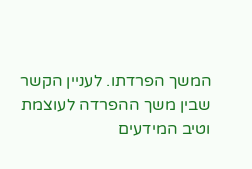המשך הפרדתו. לעניין הקשר שבין משך ההפרדה לעוצמת וטיב המידעים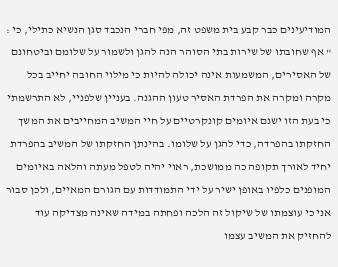המודיעינים כבר קבע בית משפט זה, מפי חברי הנכבד סגן הנשיא כתילי, כי : " אף שחובתו של שירות בתי הסוהר הנה להגן ולשמור על שלומם וביטחונם של האסירים, המשמעות אינה יכולה להיות כי מילוי החובה יחייב בכל מקרה ומקרה את הפרדת האסיר טעון ההגנה. בעניין שלפניי, לא התרשמתי כי בעת הזו ישנם איומים קונקרטיים על חיי המשיב המחייבים את המשך החזקתו בהפרדה, כדי להגן על שלומו. בהינתן החזקתו של המשיב בהפרדת יחיד לאורך תקופה כה ממושכת, ראוי יהיה לטפל מעתה והלאה באיומים המופנים כלפיו באופן ישיר על ידי התמודדות עם הגורם המאיים, ולכן סבור אני כי עוצמתו של שיקול זה הלכה ופחתה במידה שאינה מצדיקה עוד להחזיק את המשיב עצמו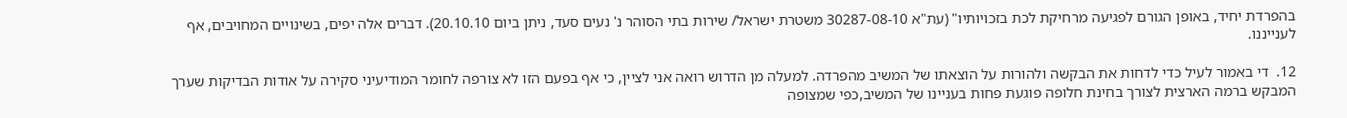בהפרדת יחיד, באופן הגורם לפגיעה מרחיקת לכת בזכויותיו" (עת"א 30287-08-10 משטרת ישראל/ שירות בתי הסוהר נ' נעים סעד, ניתן ביום 20.10.10). דברים אלה יפים, בשינויים המחויבים, אף לענייננו.

12.  די באמור לעיל כדי לדחות את הבקשה ולהורות על הוצאתו של המשיב מהפרדה. למעלה מן הדרוש רואה אני לציין, כי אף בפעם הזו לא צורפה לחומר המודיעיני סקירה על אודות הבדיקות שערך המבקש ברמה הארצית לצורך בחינת חלופה פוגעת פחות בעניינו של המשיב,כפי שמצופה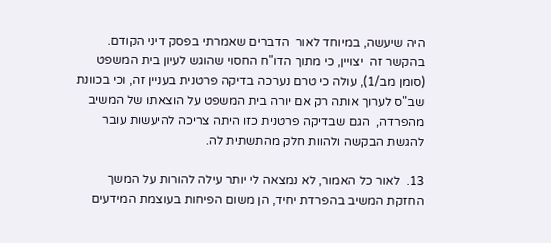היה שיעשה, במיוחד לאור  הדברים שאמרתי בפסק דיני הקודם. בהקשר זה  יצויין, כי מתוך הדו"ח החסוי שהוגש לעיון בית המשפט (סומן מב/1), עולה כי טרם נערכה בדיקה פרטנית בעניין זה, וכי בכוונת שב"ס לערוך אותה רק אם יורה בית המשפט על הוצאתו של המשיב מהפרדה,  הגם שבדיקה פרטנית כזו היתה צריכה להיעשות עובר להגשת הבקשה ולהוות חלק מהתשתית לה.

13.  לאור כל האמור, לא נמצאה לי יותר עילה להורות על המשך החזקת המשיב בהפרדת יחיד, הן משום הפיחות בעוצמת המידעים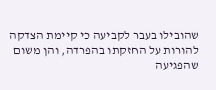שהובילו בעבר לקביעה כי קיימת הצדקה להורות על החזקתו בהפרדה, והן משום שהפגיעה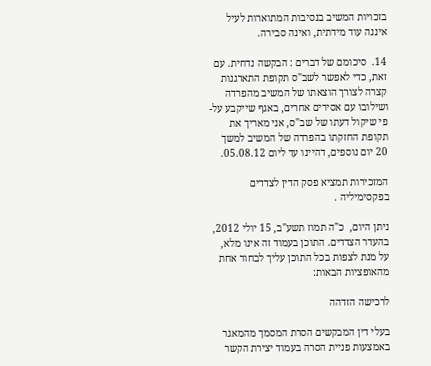בזכויות המשיב בנסיבות המתוארות לעיל איננה עוד מידתית, ואינה סבירה.

14.  סיכומם של דברים : הבקשה נדחית. עם זאת, כדי לאפשר לשב"ס תקופת התארגנות קצרה לצורך הוצאתו של המשיב מהפרדה ושילובו עם אסירים אחרים, באגף שייקבע על-פי שיקול דעתו של שב"ס, אני מאריך את תקופת החזקתו בהפרדה של המשיב למשך 20 יום נוספים, דהיינו עד ליום 05.08.12.

המזכירות תמציא פסק הדין לצדדים בפקסימיליה .

ניתן היום,  כ"ה תמוז תשע"ב, 15 יולי 2012, בהעדר הצדדים. התוכן בעמוד זה אינו מלא, על מנת לצפות בכל התוכן עליך לבחור אחת מהאופציות הבאות:

לרכישה הזדהה

בעלי דין המבקשים הסרת המסמך מהמאגר באמצעות פניית הסרה בעמוד יצירת הקשר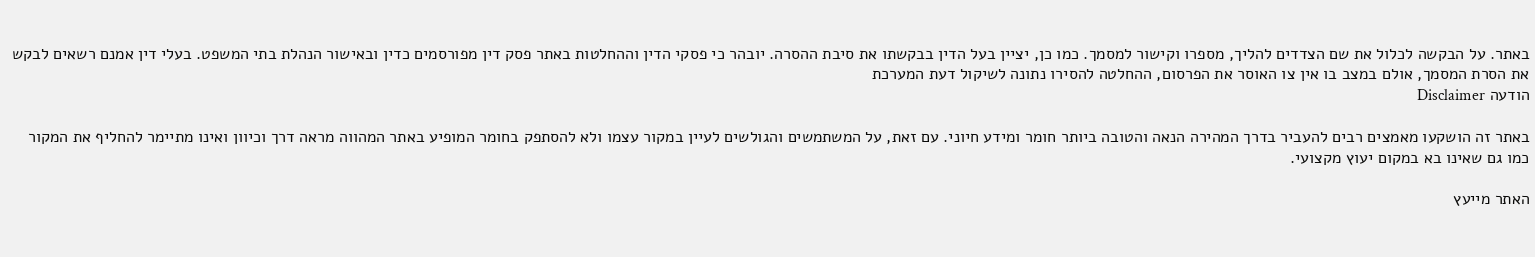באתר. על הבקשה לכלול את שם הצדדים להליך, מספרו וקישור למסמך. כמו כן, יציין בעל הדין בבקשתו את סיבת ההסרה. יובהר כי פסקי הדין וההחלטות באתר פסק דין מפורסמים כדין ובאישור הנהלת בתי המשפט. בעלי דין אמנם רשאים לבקש את הסרת המסמך, אולם במצב בו אין צו האוסר את הפרסום, ההחלטה להסירו נתונה לשיקול דעת המערכת
הודעה Disclaimer

באתר זה הושקעו מאמצים רבים להעביר בדרך המהירה הנאה והטובה ביותר חומר ומידע חיוני. עם זאת, על המשתמשים והגולשים לעיין במקור עצמו ולא להסתפק בחומר המופיע באתר המהווה מראה דרך וכיוון ואינו מתיימר להחליף את המקור כמו גם שאינו בא במקום יעוץ מקצועי.

האתר מייעץ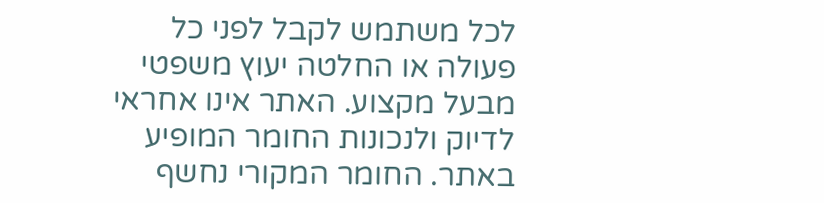לכל משתמש לקבל לפני כל פעולה או החלטה יעוץ משפטי מבעל מקצוע. האתר אינו אחראי לדיוק ולנכונות החומר המופיע באתר. החומר המקורי נחשף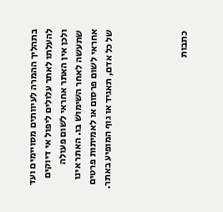בתהליך ההמרה לעיוותים מסויימים ועד להעלתו לאתר עלולים ליפול אי דיוקים ולכן אין האתר אחראי לשום פעולה שתעשה לאחר השימוש בו. האתר אינו אחראי לשום פרסום או לאמיתות פרטים של כל אדם, תאגיד או גוף המופיע באתר.




כתבות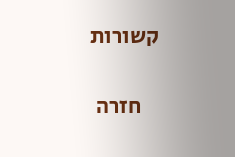קשורות

    חזרה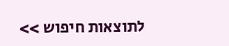לתוצאות חיפוש >>